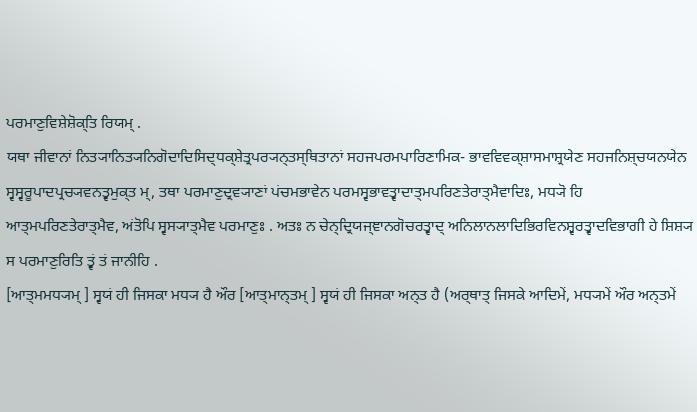ਪਰਮਾਣੁਵਿਸ਼ੇਸ਼ੋਕ੍ਤਿ ਰਿਯਮ੍ .
ਯਥਾ ਜੀਵਾਨਾਂ ਨਿਤ੍ਯਾਨਿਤ੍ਯਨਿਗੋਦਾਦਿਸਿਦ੍ਧਕ੍ਸ਼ੇਤ੍ਰਪਰ੍ਯਨ੍ਤਸ੍ਥਿਤਾਨਾਂ ਸਹਜਪਰਮਪਾਰਿਣਾਮਿਕ- ਭਾਵਵਿਵਕ੍ਸ਼ਾਸਮਾਸ਼੍ਰਯੇਣ ਸਹਜਨਿਸ਼੍ਚਯਨਯੇਨ ਸ੍ਵਸ੍ਵਰੂਪਾਦਪ੍ਰਚ੍ਯਵਨਤ੍ਵਮੁਕ੍ਤ ਮ੍, ਤਥਾ ਪਰਮਾਣੁਦ੍ਰਵ੍ਯਾਣਾਂ ਪਂਚਮਭਾਵੇਨ ਪਰਮਸ੍ਵਭਾਵਤ੍ਵਾਦਾਤ੍ਮਪਰਿਣਤੇਰਾਤ੍ਮੈਵਾਦਿਃ, ਮਧ੍ਯੋ ਹਿ ਆਤ੍ਮਪਰਿਣਤੇਰਾਤ੍ਮੈਵ, ਅਂਤੋਪਿ ਸ੍ਵਸ੍ਯਾਤ੍ਮੈਵ ਪਰਮਾਣੁਃ . ਅਤਃ ਨ ਚੇਨ੍ਦ੍ਰਿਯਜ੍ਞਾਨਗੋਚਰਤ੍ਵਾਦ੍ ਅਨਿਲਾਨਲਾਦਿਭਿਰਵਿਨਸ਼੍ਵਰਤ੍ਵਾਦਵਿਭਾਗੀ ਹੇ ਸ਼ਿਸ਼੍ਯ ਸ ਪਰਮਾਣੁਰਿਤਿ ਤ੍ਵਂ ਤਂ ਜਾਨੀਹਿ .
[ਆਤ੍ਮਮਧ੍ਯਮ੍ ] ਸ੍ਵਯਂ ਹੀ ਜਿਸਕਾ ਮਧ੍ਯ ਹੈ ਔਰ [ਆਤ੍ਮਾਨ੍ਤਮ੍ ] ਸ੍ਵਯਂ ਹੀ ਜਿਸਕਾ ਅਨ੍ਤ ਹੈ (ਅਰ੍ਥਾਤ੍ ਜਿਸਕੇ ਆਦਿਮੇਂ, ਮਧ੍ਯਮੇਂ ਔਰ ਅਨ੍ਤਮੇਂ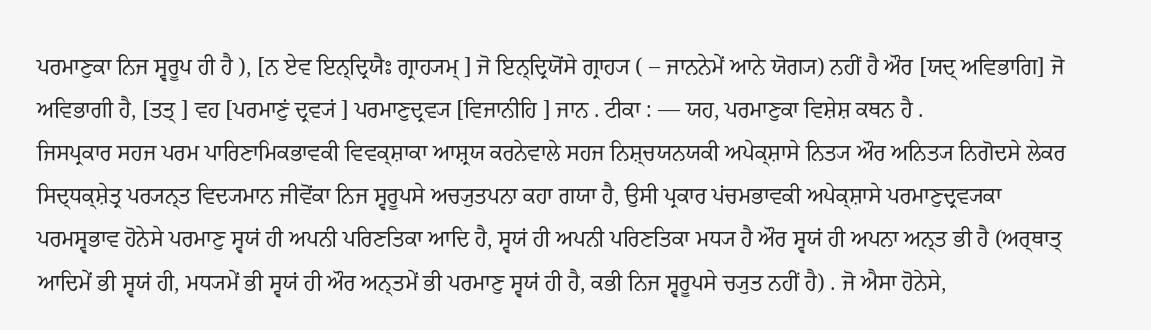ਪਰਮਾਣੁਕਾ ਨਿਜ ਸ੍ਵਰੂਪ ਹੀ ਹੈ ), [ਨ ਏਵ ਇਨ੍ਦ੍ਰਿਯੈਃ ਗ੍ਰਾਹ੍ਯਮ੍ ] ਜੋ ਇਨ੍ਦ੍ਰਿਯੋਂਸੇ ਗ੍ਰਾਹ੍ਯ ( – ਜਾਨਨੇਮੇਂ ਆਨੇ ਯੋਗ੍ਯ) ਨਹੀਂ ਹੈ ਔਰ [ਯਦ੍ ਅਵਿਭਾਗਿ] ਜੋ ਅਵਿਭਾਗੀ ਹੈ, [ਤਤ੍ ] ਵਹ [ਪਰਮਾਣੁਂ ਦ੍ਰਵ੍ਯਂ ] ਪਰਮਾਣੁਦ੍ਰਵ੍ਯ [ਵਿਜਾਨੀਹਿ ] ਜਾਨ . ਟੀਕਾ : — ਯਹ, ਪਰਮਾਣੁਕਾ ਵਿਸ਼ੇਸ਼ ਕਥਨ ਹੈ .
ਜਿਸਪ੍ਰਕਾਰ ਸਹਜ ਪਰਮ ਪਾਰਿਣਾਮਿਕਭਾਵਕੀ ਵਿਵਕ੍ਸ਼ਾਕਾ ਆਸ਼੍ਰਯ ਕਰਨੇਵਾਲੇ ਸਹਜ ਨਿਸ਼੍ਚਯਨਯਕੀ ਅਪੇਕ੍ਸ਼ਾਸੇ ਨਿਤ੍ਯ ਔਰ ਅਨਿਤ੍ਯ ਨਿਗੋਦਸੇ ਲੇਕਰ ਸਿਦ੍ਧਕ੍ਸ਼ੇਤ੍ਰ ਪਰ੍ਯਨ੍ਤ ਵਿਦ੍ਯਮਾਨ ਜੀਵੋਂਕਾ ਨਿਜ ਸ੍ਵਰੂਪਸੇ ਅਚ੍ਯੁਤਪਨਾ ਕਹਾ ਗਯਾ ਹੈ, ਉਸੀ ਪ੍ਰਕਾਰ ਪਂਚਮਭਾਵਕੀ ਅਪੇਕ੍ਸ਼ਾਸੇ ਪਰਮਾਣੁਦ੍ਰਵ੍ਯਕਾ ਪਰਮਸ੍ਵਭਾਵ ਹੋਨੇਸੇ ਪਰਮਾਣੁ ਸ੍ਵਯਂ ਹੀ ਅਪਨੀ ਪਰਿਣਤਿਕਾ ਆਦਿ ਹੈ, ਸ੍ਵਯਂ ਹੀ ਅਪਨੀ ਪਰਿਣਤਿਕਾ ਮਧ੍ਯ ਹੈ ਔਰ ਸ੍ਵਯਂ ਹੀ ਅਪਨਾ ਅਨ੍ਤ ਭੀ ਹੈ (ਅਰ੍ਥਾਤ੍ ਆਦਿਮੇਂ ਭੀ ਸ੍ਵਯਂ ਹੀ, ਮਧ੍ਯਮੇਂ ਭੀ ਸ੍ਵਯਂ ਹੀ ਔਰ ਅਨ੍ਤਮੇਂ ਭੀ ਪਰਮਾਣੁ ਸ੍ਵਯਂ ਹੀ ਹੈ, ਕਭੀ ਨਿਜ ਸ੍ਵਰੂਪਸੇ ਚ੍ਯੁਤ ਨਹੀਂ ਹੈ) . ਜੋ ਐਸਾ ਹੋਨੇਸੇ,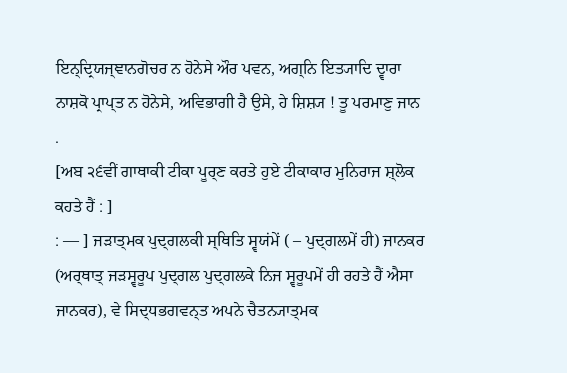ਇਨ੍ਦ੍ਰਿਯਜ੍ਞਾਨਗੋਚਰ ਨ ਹੋਨੇਸੇ ਔਰ ਪਵਨ, ਅਗ੍ਨਿ ਇਤ੍ਯਾਦਿ ਦ੍ਵਾਰਾ ਨਾਸ਼ਕੋ ਪ੍ਰਾਪ੍ਤ ਨ ਹੋਨੇਸੇ, ਅਵਿਭਾਗੀ ਹੈ ਉਸੇ, ਹੇ ਸ਼ਿਸ਼੍ਯ ! ਤੂ ਪਰਮਾਣੁ ਜਾਨ .
[ਅਬ ੨੬ਵੀਂ ਗਾਥਾਕੀ ਟੀਕਾ ਪੂਰ੍ਣ ਕਰਤੇ ਹੁਏ ਟੀਕਾਕਾਰ ਮੁਨਿਰਾਜ ਸ਼੍ਲੋਕ ਕਹਤੇ ਹੈਂ : ]
: — ] ਜੜਾਤ੍ਮਕ ਪੁਦ੍ਗਲਕੀ ਸ੍ਥਿਤਿ ਸ੍ਵਯਂਮੇਂ ( – ਪੁਦ੍ਗਲਮੇਂ ਹੀ) ਜਾਨਕਰ (ਅਰ੍ਥਾਤ੍ ਜੜਸ੍ਵਰੂਪ ਪੁਦ੍ਗਲ ਪੁਦ੍ਗਲਕੇ ਨਿਜ ਸ੍ਵਰੂਪਮੇਂ ਹੀ ਰਹਤੇ ਹੈਂ ਐਸਾ ਜਾਨਕਰ), ਵੇ ਸਿਦ੍ਧਭਗਵਨ੍ਤ ਅਪਨੇ ਚੈਤਨ੍ਯਾਤ੍ਮਕ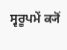ਸ੍ਵਰੂਪਮੇਂ ਕ੍ਯੋਂ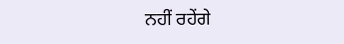ਨਹੀਂ ਰਹੇਂਗੇ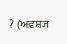? (ਅਵਸ਼੍ਯ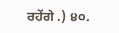ਰਹੇਂਗੇ .) ੪੦.